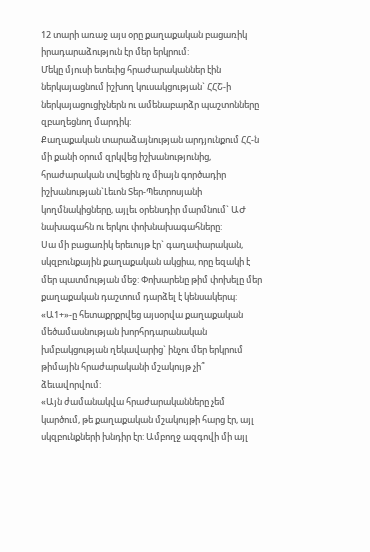12 տարի առաջ այս օրը քաղաքական բացառիկ իրադարաձություն էր մեր երկրում:
Մեկը մյուսի ետեւից հրաժարականներ էին ներկայացնում իշխող կուսակցության` ՀՀՇ-ի ներկայացուցիչներն ու ամենաբարձր պաշտոնները զբաղեցնող մարդիկ:
Քաղաքական տարաձայնության արդյունքում ՀՀ-ն մի քանի օրում զրկվեց իշխանությունից, հրաժարական տվեցին ոչ միայն գործադիր իշխանության`Լեւոն Տեր-Պետրոսյանի կողմնակիցները, այլեւ օրենսդիր մարմնում` ԱԺ նախագահն ու երկու փոխնախագահները:
Սա մի բացառիկ երեւույթ էր` գաղափարական, սկզբունքային քաղաքական ակցիա, որը եզակի է մեր պատմության մեջ: Փոխարենը թիմ փոխելը մեր քաղաքական դաշտում դարձել է կենսակերպ:
«Ա1+»-ը հետաքրքրվեց այսօրվա քաղաքական մեծամասնության խորհրդարանական խմբակցության ղեկավարից` ինչու մեր երկրում թիմային հրաժարականի մշակույթ չի՞ ձեւավորվում:
«Այն ժամանակվա հրաժարականները չեմ կարծում, թե քաղաքական մշակույթի հարց էր, այլ սկզբունքների խնդիր էր: Ամբողջ ազգովի մի այլ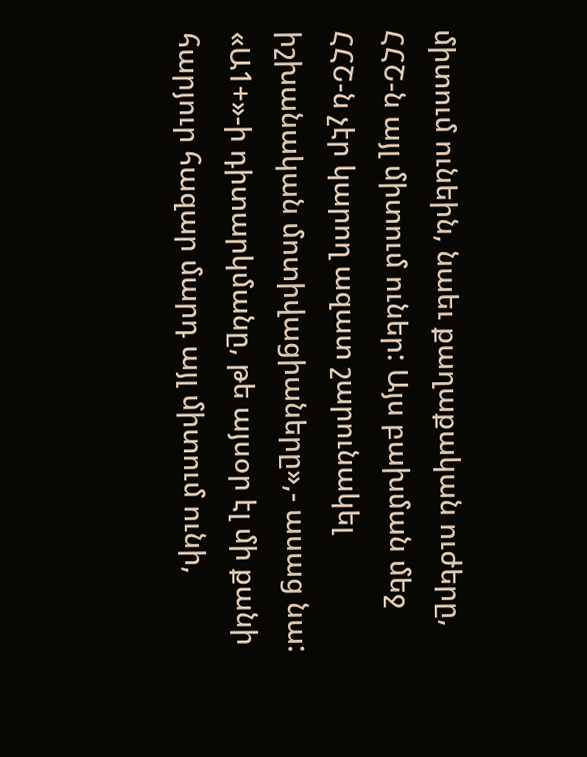միտում ունեին, նաեւ քաղաքական ուժերը, ՀՀՇ-ն այլ միտում ուներ: Այս բախման մեջ ՀՀՇ-ն չէր կարող ազատ շարունակել իշխանական մոտիվացիաները»,- ասաց նա:
«Ա1+»-ի դիտարկմանը, թե այսօր էլ մի քանի հարյուր հազար մարդ այլ միտում ունի,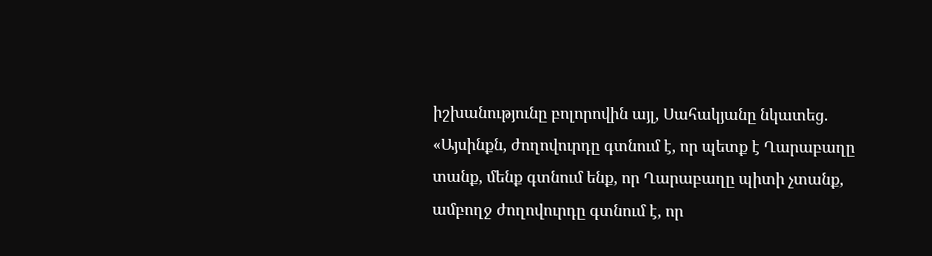իշխանությունը բոլորովին այլ, Սահակյանը նկատեց. «Այսինքն, ժողովուրդը գտնում է, որ պետք է Ղարաբաղը տանք, մենք գտնում ենք, որ Ղարաբաղը պիտի չտանք, ամբողջ ժողովուրդը գտնում է, որ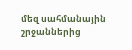մեզ սահմանային շրջաններից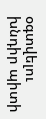օգտվելու խնդիր պիտի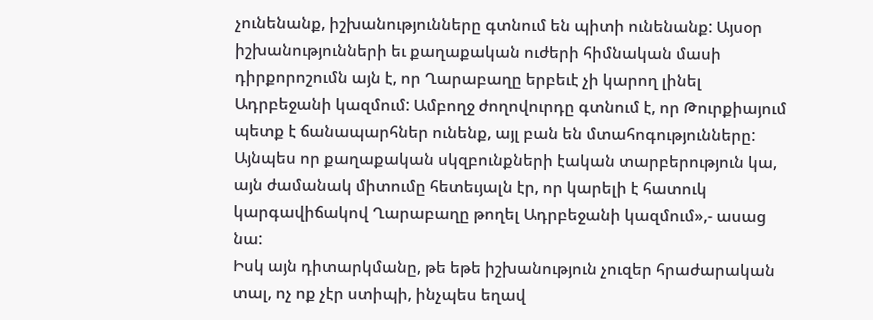չունենանք, իշխանությունները գտնում են պիտի ունենանք: Այսօր իշխանությունների եւ քաղաքական ուժերի հիմնական մասի դիրքորոշումն այն է, որ Ղարաբաղը երբեւէ չի կարող լինել Ադրբեջանի կազմում: Ամբողջ ժողովուրդը գտնում է, որ Թուրքիայում պետք է ճանապարհներ ունենք, այլ բան են մտահոգությունները: Այնպես որ քաղաքական սկզբունքների էական տարբերություն կա, այն ժամանակ միտումը հետեւյալն էր, որ կարելի է հատուկ կարգավիճակով Ղարաբաղը թողել Ադրբեջանի կազմում»,- ասաց նա:
Իսկ այն դիտարկմանը, թե եթե իշխանություն չուզեր հրաժարական տալ, ոչ ոք չէր ստիպի, ինչպես եղավ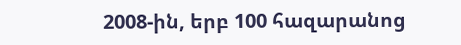2008-ին, երբ 100 հազարանոց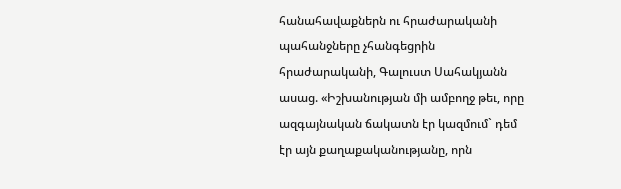հանահավաքներն ու հրաժարականի պահանջները չհանգեցրին հրաժարականի, Գալուստ Սահակյանն ասաց. «Իշխանության մի ամբողջ թեւ, որը ազգայնական ճակատն էր կազմում` դեմ էր այն քաղաքականությանը, որն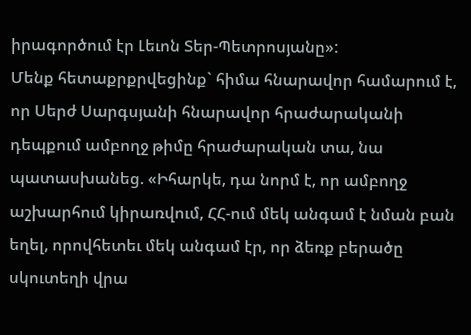իրագործում էր Լեւոն Տեր-Պետրոսյանը»:
Մենք հետաքրքրվեցինք` հիմա հնարավոր համարում է, որ Սերժ Սարգսյանի հնարավոր հրաժարականի դեպքում ամբողջ թիմը հրաժարական տա, նա պատասխանեց. «Իհարկե, դա նորմ է, որ ամբողջ աշխարհում կիրառվում, ՀՀ-ում մեկ անգամ է նման բան եղել, որովհետեւ մեկ անգամ էր, որ ձեռք բերածը սկուտեղի վրա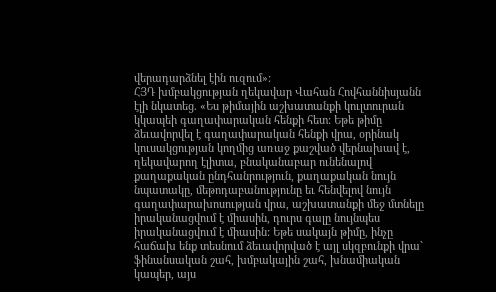վերադարձնել էին ուզում»:
ՀՅԴ խմբակցության ղեկավար Վահան Հովհաննիսյանն էլի նկատեց. «Ես թիմային աշխատանքի կուլտուրան կկապեի գաղափարական հենքի հետ: Եթե թիմը ձեւավորվել է գաղափարական հենքի վրա, օրինակ կուսակցության կողմից առաջ քաշված վերնախավ է, ղեկավարող էլիտա, բնականաբար ունենալով քաղաքական ընդհանրություն, քաղաքական նույն նպատակը, մեթոդաբանությունը եւ հենվելով նույն գաղափարախոսության վրա, աշխատանքի մեջ մտնելը իրականացվում է միասին, դուրս գալը նույնպես իրականացվում է միասին: Եթե սակայն թիմը, ինչը հաճախ ենք տեսնում ձեւավորված է այլ սկզբունքի վրա` ֆինանսական շահ, խմբակային շահ, խնամիական կապեր, այս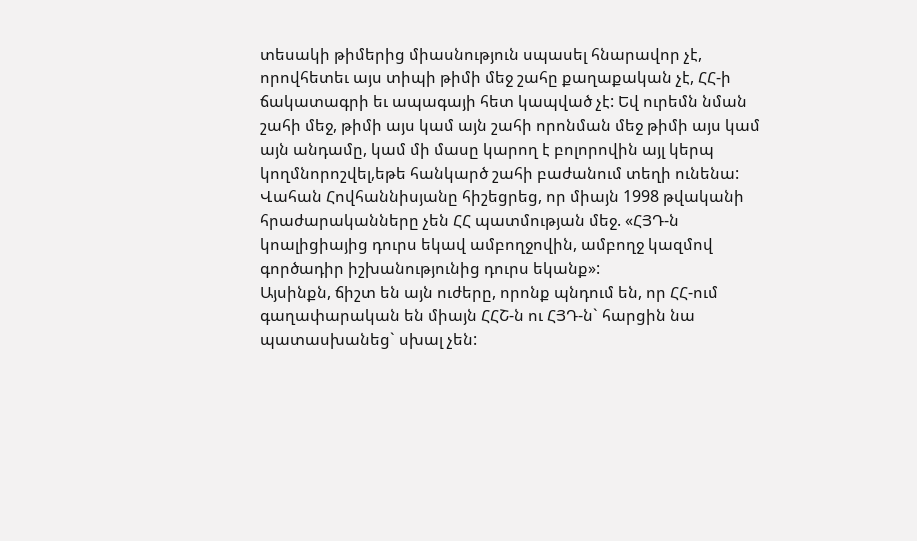տեսակի թիմերից միասնություն սպասել հնարավոր չէ, որովհետեւ այս տիպի թիմի մեջ շահը քաղաքական չէ, ՀՀ-ի ճակատագրի եւ ապագայի հետ կապված չէ: Եվ ուրեմն նման շահի մեջ, թիմի այս կամ այն շահի որոնման մեջ թիմի այս կամ այն անդամը, կամ մի մասը կարող է բոլորովին այլ կերպ կողմնորոշվել,եթե հանկարծ շահի բաժանում տեղի ունենա: Վահան Հովհաննիսյանը հիշեցրեց, որ միայն 1998 թվականի հրաժարականները չեն ՀՀ պատմության մեջ. «ՀՅԴ-ն կոալիցիայից դուրս եկավ ամբողջովին, ամբողջ կազմով գործադիր իշխանությունից դուրս եկանք»:
Այսինքն, ճիշտ են այն ուժերը, որոնք պնդում են, որ ՀՀ-ում գաղափարական են միայն ՀՀՇ-ն ու ՀՅԴ-ն` հարցին նա պատասխանեց` սխալ չեն: